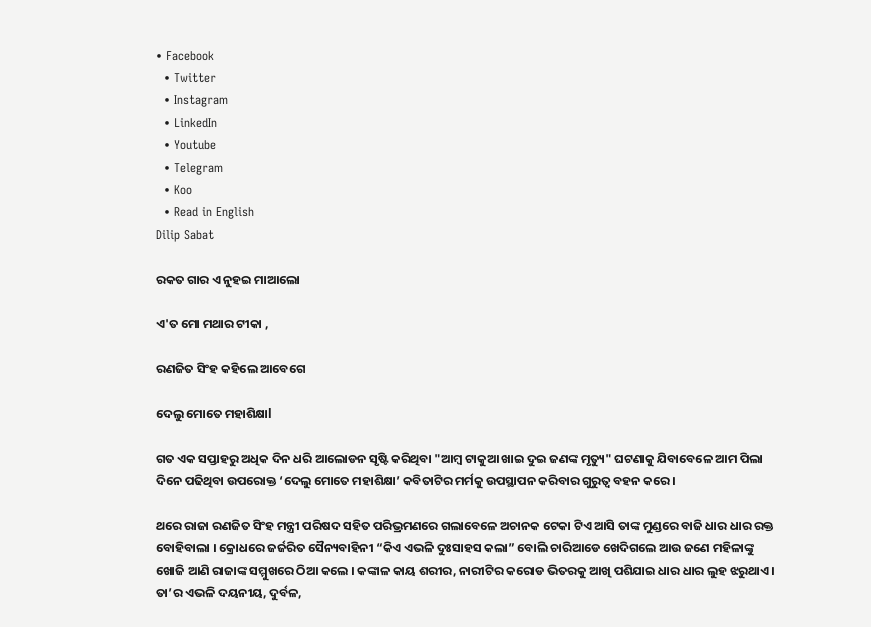• Facebook
  • Twitter
  • Instagram
  • LinkedIn
  • Youtube
  • Telegram
  • Koo
  • Read in English
Dilip Sabat

ରକତ ଗାର ଏ ନୁହଇ ମାଆଲୋ

ଏ'ତ ମୋ ମଥାର ଟୀକା ,

ରଣଜିତ ସିଂହ କହିଲେ ଆବେଗେ

ଦେଲୁ ମୋତେ ମହାଶିକ୍ଷାl

ଗତ ଏକ ସପ୍ତାହରୁ ଅଧିକ ଦିନ ଧରି ଆଲୋଡନ ସୃଷ୍ଟି କରିଥିବା "ଆମ୍ବ ଟାକୁଆ ଖାଇ ଦୁଇ ଜଣଙ୍କ ମୃତ୍ୟୁ" ଘଟଣାକୁ ଯିବାବେଳେ ଆମ ପିଲା ଦିନେ ପଢିଥିବା ଉପରୋକ୍ତ ‘ଦେଲୁ ମୋତେ ମହାଶିକ୍ଷା’ କବିତାଟିର ମର୍ମକୁ ଉପସ୍ଥାପନ କରିବାର ଗୁରୁତ୍ୱ ବହନ କରେ ।

ଥରେ ରାଜା ରଣଜିତ ସିଂହ ମନ୍ତ୍ରୀ ପରିଷଦ ସହିତ ପରିଭ୍ରମଣରେ ଗଲାବେଳେ ଅଚାନକ ଟେକା ଟିଏ ଆସି ତାଙ୍କ ମୁଣ୍ଡରେ ବାଜି ଧାର ଧାର ରକ୍ତ ବୋହିବାଲା । କ୍ରୋଧରେ ଜର୍ଜରିତ ସୈନ୍ୟବାହିନୀ “କିଏ ଏଭଳି ଦୁଃସାହସ କଲା” ବୋଲି ଚାରିଆଡେ ଖେଦିଗଲେ ଆଉ ଜଣେ ମହିଳାଙ୍କୁ ଖୋଜି ଆଣି ରାଜାଙ୍କ ସମ୍ମୁଖରେ ଠିଆ କଲେ । କଙ୍କାଳ କାୟ ଶରୀର, ନାରୀଟିର କରୋଡ ଭିତରକୁ ଆଖି ପଶିଯାଇ ଧାର ଧାର ଲୁହ ଝରୁଥାଏ । ତା’ର ଏଭଳି ଦୟନୀୟ, ଦୁର୍ବଳ,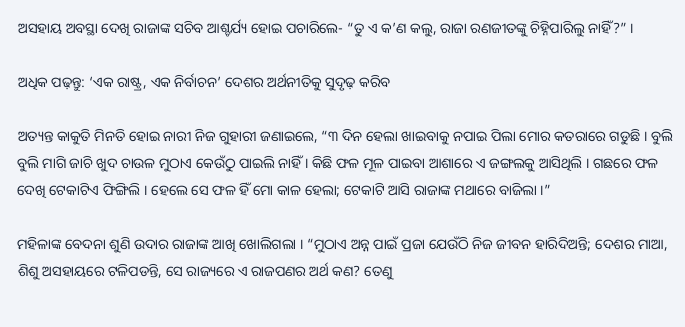ଅସହାୟ ଅବସ୍ଥା ଦେଖି ରାଜାଙ୍କ ସଚିବ ଆଶ୍ଚର୍ଯ୍ୟ ହୋଇ ପଚାରିଲେ- “ତୁ ଏ କ’ଣ କଲୁ, ରାଜା ରଣଜୀତଙ୍କୁ ଚିହ୍ନିପାରିଲୁ ନାହିଁ?” ।

ଅଧିକ ପଢ଼ନ୍ତୁ: ‘ଏକ ରାଷ୍ଟ୍ର, ଏକ ନିର୍ବାଚନ’ ଦେଶର ଅର୍ଥନୀତିକୁ ସୁଦୃଢ଼ କରିବ

ଅତ୍ୟନ୍ତ କାକୁତି ମିନତି ହୋଇ ନାରୀ ନିଜ ଗୁହାରୀ ଜଣାଇଲେ, “୩ ଦିନ ହେଲା ଖାଇବାକୁ ନପାଇ ପିଲା ମୋର କତରାରେ ଗଡୁଛି । ବୁଲି ବୁଲି ମାଗି ଜାଚି ଖୁଦ ଚାଉଳ ମୁଠାଏ କେଉଁଠୁ ପାଇଲି ନାହିଁ । କିଛି ଫଳ ମୂଳ ପାଇବା ଆଶାରେ ଏ ଜଙ୍ଗଲକୁ ଆସିଥିଲି । ଗଛରେ ଫଳ ଦେଖି ଟେକାଟିଏ ଫିଙ୍ଗିଲି । ହେଲେ ସେ ଫଳ ହିଁ ମୋ କାଳ ହେଲା; ଟେକାଟି ଆସି ରାଜାଙ୍କ ମଥାରେ ବାଜିଲା ।”

ମହିଳାଙ୍କ ବେଦନା ଶୁଣି ଉଦାର ରାଜାଙ୍କ ଆଖି ଖୋଲିଗଲା । “ମୁଠାଏ ଅନ୍ନ ପାଇଁ ପ୍ରଜା ଯେଉଁଠି ନିଜ ଜୀବନ ହାରିଦିଅନ୍ତି; ଦେଶର ମାଆ, ଶିଶୁ ଅସହାୟରେ ଟଳିପଡନ୍ତି, ସେ ରାଜ୍ୟରେ ଏ ରାଜପଣର ଅର୍ଥ କଣ? ତେଣୁ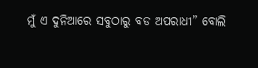ମୁଁ ଏ ଦୁନିଆରେ ସବୁଠାରୁ ବଡ ଅପରାଧୀ” ବୋଲି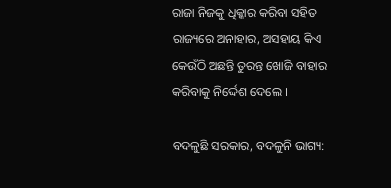ରାଜା ନିଜକୁ ଧିକ୍କାର କରିବା ସହିତ ରାଜ୍ୟରେ ଅନାହାର, ଅସହାୟ କିଏ କେଉଁଠି ଅଛନ୍ତି ତୁରନ୍ତ ଖୋଜି ବାହାର କରିବାକୁ ନିର୍ଦ୍ଦେଶ ଦେଲେ ।

ବଦଳୁଛି ସରକାର, ବଦଳୁନି ଭାଗ୍ୟ: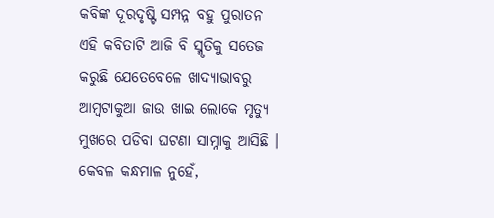କବିଙ୍କ ଦୂରଦୃଷ୍ଟି ସମ୍ପନ୍ନ ବହୁ ପୁରାତନ ଏହି କବିତାଟି ଆଜି ବି ସ୍ମୃତିକୁ ସତେଜ କରୁଛି ଯେତେବେଳେ ଖାଦ୍ୟାଭାବରୁ ଆମ୍ବଟାକୁଆ ଜାଉ ଖାଇ ଲୋକେ ମୃତ୍ୟୁ ମୁଖରେ ପଡିବା ଘଟଣା ସାମ୍ନାକୁ ଆସିଛି । କେବଳ କନ୍ଧମାଳ ନୁହେଁ,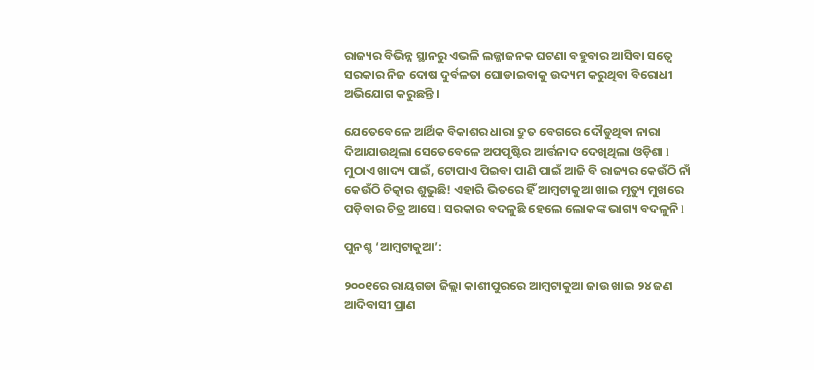ରାଜ୍ୟର ବିଭିନ୍ନ ସ୍ଥାନରୁ ଏଭଳି ଲଜ୍ଜାଜନକ ଘଟଣା ବହୁବାର ଆସିବା ସତ୍ୱେ ସରକାର ନିଜ ଦୋଷ ଦୁର୍ବଳତା ଘୋଡାଇବାକୁ ଉଦ୍ୟମ କରୁଥିବା ବିରୋଧୀ ଅଭିଯୋଗ କରୁଛନ୍ତି ।

ଯେତେବେଳେ ଆର୍ଥିକ ବିକାଶର ଧାରା ଦ୍ରୁତ ବେଗରେ ଦୌଡୁଥିଵା ନାରା ଦିଆଯାଉଥିଲା ସେତେବେଳେ ଅପପୃଷ୍ଟିର ଆର୍ତ୍ତନାଦ ଦେଖିଥିଲା ଓଡ଼ିଶା l ମୁଠାଏ ଖାଦ୍ୟ ପାଇଁ, ଟୋପାଏ ପିଇବା ପାଣି ପାଇଁ ଆଜି ବି ରାଜ୍ୟର କେଉଁଠି ନାଁ କେଉଁଠି ଚିତ୍କାର ଶୁଭୁଛି! ଏହାରି ଭିତରେ ହିଁ ଆମ୍ବଟାକୁଆ ଖାଇ ମୃତ୍ୟୁ ମୁଖରେ ପଡ଼ିବାର ଚିତ୍ର ଆସେ l ସରକାର ବଦଳୁଛି ହେଲେ ଲୋକଙ୍କ ଭାଗ୍ୟ ବଦଳୁନି l

ପୁନଶ୍ଚ ‘ଆମ୍ବଟାକୁଆ’:

୨୦୦୧ରେ ରାୟଗଡା ଜିଲ୍ଲା କାଶୀପୁରରେ ଆମ୍ବଟାକୁଆ ଜାଉ ଖାଇ ୨୪ ଜଣ ଆଦିବାସୀ ପ୍ରାଣ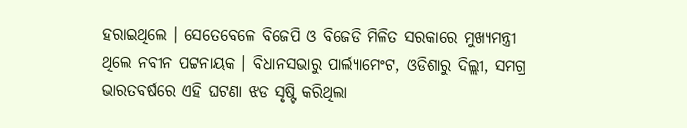ହରାଇଥିଲେ । ସେତେବେଳେ ବିଜେପି ଓ ବିଜେଡି ମିଳିତ ସରକାରେ ମୁଖ୍ୟମନ୍ତ୍ରୀ ଥିଲେ ନବୀନ ପଟ୍ଟନାୟକ । ବିଧାନସଭାରୁ ପାର୍ଲ୍ୟାମେଂଟ, ଓଡିଶାରୁ ଦିଲ୍ଲୀ, ସମଗ୍ର ଭାରତବର୍ଷରେ ଏହି ଘଟଣା ଝଡ ସୃଷ୍ଟି କରିଥିଲା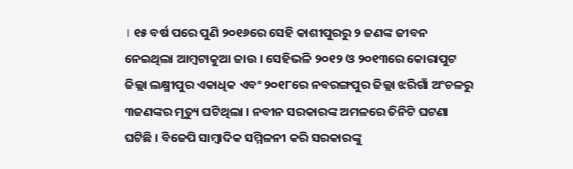। ୧୫ ବର୍ଷ ପରେ ପୁଣି ୨୦୧୬ରେ ସେହି କାଶୀପୁରରୁ ୨ ଜଣଙ୍କ ଜୀବନ ନେଇଥିଲା ଆମ୍ବଟାକୁଆ ଜାଉ । ସେହିଭଳି ୨୦୧୨ ଓ ୨୦୧୩ରେ କୋରାପୁଟ ଜିଲ୍ଲା ଲକ୍ଷ୍ମୀପୁର ଏକାଧିକ ଏବଂ ୨୦୧୮ରେ ନବରଙ୍ଗପୁର ଜିଲ୍ଲା ଝରିଗାଁ ଅଂଚଳରୁ ୩ଜଣଙ୍କର ମୃତ୍ୟୁ ଘଟିଥିଲା । ନବୀନ ସରକାରଙ୍କ ଅମଳରେ ତିନିଟି ଘଟଣା ଘଟିଛି । ବିଜେପି ସାମ୍ବାଦିକ ସମ୍ମିଳନୀ କରି ସରକାରଙ୍କୁ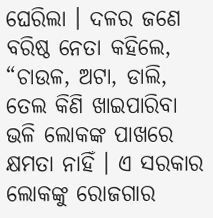ଘେରିଲା । ଦଳର ଜଣେ ବରିଷ୍ଠ ନେତା କହିଲେ, “ଚାଉଳ, ଅଟା, ଡାଲି, ତେଲ କିଣି ଖାଇପାରିବା ଭଳି ଲୋକଙ୍କ ପାଖରେ କ୍ଷମତା ନାହିଁ । ଏ ସରକାର ଲୋକଙ୍କୁ ରୋଜଗାର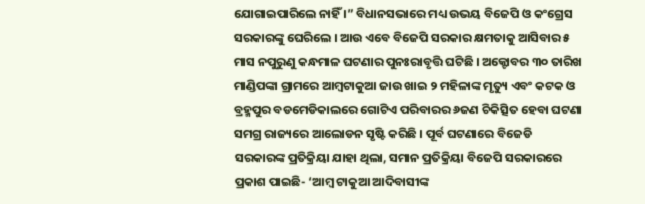ଯୋଗାଇପାରିଲେ ନାହିଁ ।” ବିଧାନସଭାରେ ମଧ୍ୟ ଉଭୟ ବିଜେପି ଓ କଂଗ୍ରେସ ସରକାରଙ୍କୁ ଘେରିଲେ । ଆଉ ଏବେ ବିଜେପି ସରକାର କ୍ଷମତାକୁ ଆସିବାର ୫ ମାସ ନପୁରୁଣୁ କନ୍ଧମାଳ ଘଟଣାର ପୁନଃରାବୃତ୍ତି ଘଟିଛି । ଅକ୍ଟୋବର ୩୦ ତାରିଖ ମାଣ୍ଡିପଙ୍କା ଗ୍ରାମରେ ଆମ୍ବଟାକୁଆ ଜାଉ ଖାଇ ୨ ମହିଳାଙ୍କ ମୃତ୍ୟୁ ଏବଂ କଟକ ଓ ବ୍ରହ୍ମପୁର ବଡମେଡିକାଲରେ ଗୋଟିଏ ପରିବାରର ୬ଜଣ ଚିକିତ୍ସିତ ହେବା ଘଟଣା ସମଗ୍ର ରାଜ୍ୟରେ ଆଲୋଡନ ସୃଷ୍ଟି କରିଛି । ପୂର୍ବ ଘଟଣାରେ ବିଜେଡି ସରକାରଙ୍କ ପ୍ରତିକ୍ରିୟା ଯାହା ଥିଲା, ସମାନ ପ୍ରତିକ୍ରିୟା ବିଜେପି ସରକାରରେ ପ୍ରକାଶ ପାଇଛି- ‘ଆମ୍ବ ଟାକୁଆ ଆଦିବାସୀଙ୍କ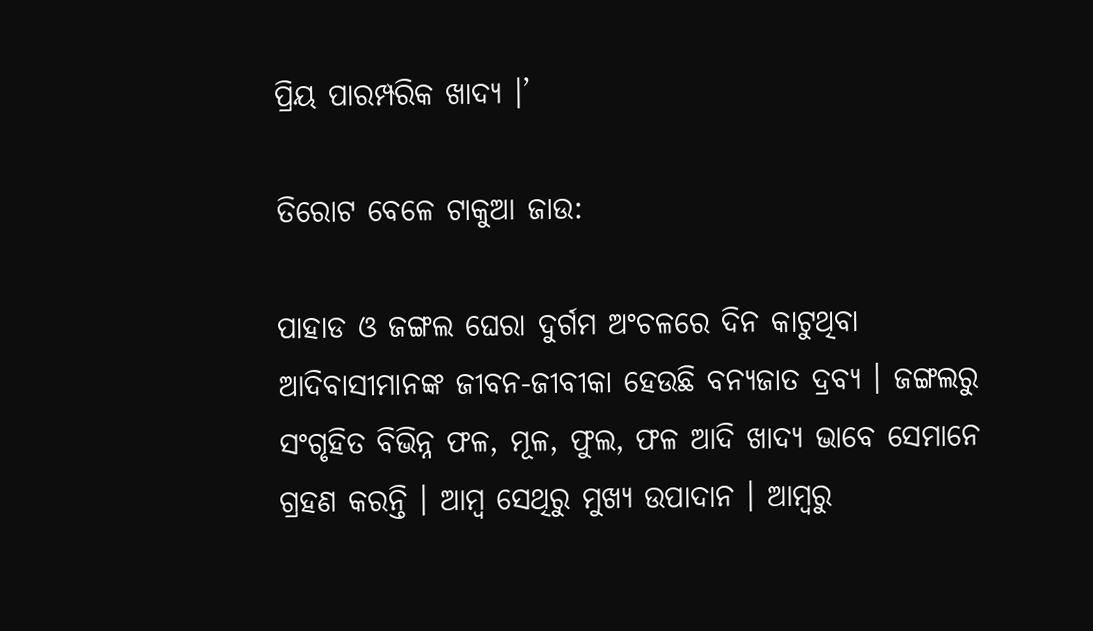ପ୍ରିୟ ପାରମ୍ପରିକ ଖାଦ୍ୟ ।’

ତିରୋଟ ବେଳେ ଟାକୁଆ ଜାଉ:

ପାହାଡ ଓ ଜଙ୍ଗଲ ଘେରା ଦୁର୍ଗମ ଅଂଚଳରେ ଦିନ କାଟୁଥିବା ଆଦିବାସୀମାନଙ୍କ ଜୀବନ-ଜୀବୀକା ହେଉଛି ବନ୍ୟଜାତ ଦ୍ରବ୍ୟ । ଜଙ୍ଗଲରୁ ସଂଗୃହିତ ବିଭିନ୍ନ ଫଳ, ମୂଳ, ଫୁଲ, ଫଳ ଆଦି ଖାଦ୍ୟ ଭାବେ ସେମାନେ ଗ୍ରହଣ କରନ୍ତି । ଆମ୍ବ ସେଥିରୁ ମୁଖ୍ୟ ଉପାଦାନ । ଆମ୍ବରୁ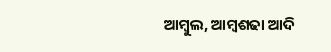ଆମ୍ବୁଲ, ଆମ୍ବଶଢା ଆଦି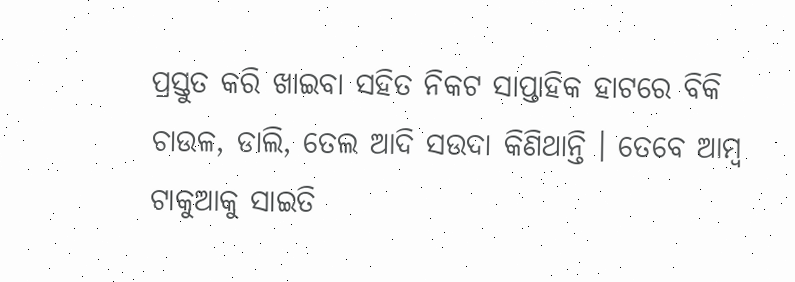ପ୍ରସ୍ତୁତ କରି ଖାଇବା ସହିତ ନିକଟ ସାପ୍ତାହିକ ହାଟରେ ବିକି ଚାଉଳ, ଡାଲି, ତେଲ ଆଦି ସଉଦା କିଣିଥାନ୍ତି । ତେବେ ଆମ୍ବ ଟାକୁଆକୁ ସାଇତି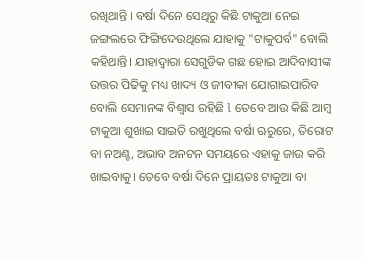ରଖିଥାନ୍ତି । ବର୍ଷା ଦିନେ ସେଥିରୁ କିଛି ଟାକୁଆ ନେଇ ଜଙ୍ଗଲରେ ଫିଙ୍ଗିଦେଉଥିଲେ ଯାହାକୁ "ଟାକୁପର୍ବ" ବୋଲି କହିଥାନ୍ତି। ଯାହାଦ୍ୱାରା ସେଗୁଡିକ ଗଛ ହୋଇ ଆଦିବାସୀଙ୍କ ଉତ୍ତର ପିଢିକୁ ମଧ୍ୟ ଖାଦ୍ୟ ଓ ଜୀବୀକା ଯୋଗାଇପାରିବ ବୋଲି ସେମାନଙ୍କ ବିଶ୍ୱାସ ରହିଛି l ତେବେ ଆଉ କିଛି ଆମ୍ବ ଟାକୁଆ ଶୁଖାଇ ସାଇତି ରଖୁଥିଲେ ବର୍ଷା ଋରୁରେ, ତିରୋଟ ବା ନଅଣ୍ଟ, ଅଭାବ ଅନଟନ ସମୟରେ ଏହାକୁ ଜାଉ କରି ଖାଇବାକୁ। ତେବେ ବର୍ଷା ଦିନେ ପ୍ରାୟତଃ ଟାକୁଆ ବା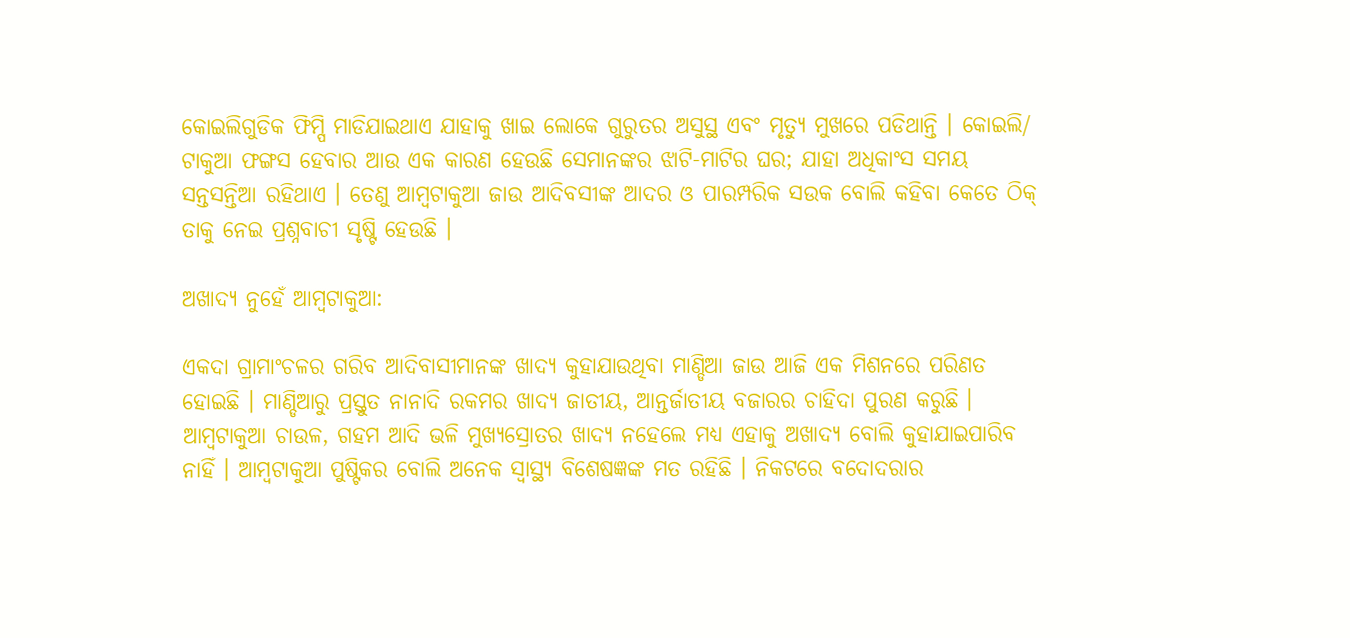କୋଇଲିଗୁଡିକ ଫିମ୍ପି ମାଡିଯାଇଥାଏ ଯାହାକୁ ଖାଇ ଲୋକେ ଗୁରୁତର ଅସୁସ୍ଥ ଏବଂ ମୃତ୍ୟୁ ମୁଖରେ ପଡିଥାନ୍ତି । କୋଇଲି/ ଟାକୁଆ ଫଙ୍ଗସ ହେବାର ଆଉ ଏକ କାରଣ ହେଉଛି ସେମାନଙ୍କର ଝାଟି-ମାଟିର ଘର; ଯାହା ଅଧିକାଂସ ସମୟ ସନ୍ତସନ୍ତିଆ ରହିଥାଏ । ତେଣୁ ଆମ୍ବଟାକୁଆ ଜାଉ ଆଦିବସୀଙ୍କ ଆଦର ଓ ପାରମ୍ପରିକ ସଉକ ବୋଲି କହିବା କେତେ ଠିକ୍ ତାକୁ ନେଇ ପ୍ରଶ୍ନବାଚୀ ସୃଷ୍ଟି ହେଉଛି ।

ଅଖାଦ୍ୟ ନୁହେଁ ଆମ୍ବଟାକୁଆ:

ଏକଦା ଗ୍ରାମାଂଚଳର ଗରିବ ଆଦିବାସୀମାନଙ୍କ ଖାଦ୍ୟ କୁହାଯାଉଥିବା ମାଣ୍ଡିଆ ଜାଉ ଆଜି ଏକ ମିଶନରେ ପରିଣତ ହୋଇଛି । ମାଣ୍ଡିଆରୁ ପ୍ରସ୍ତୁତ ନାନାଦି ରକମର ଖାଦ୍ୟ ଜାତୀୟ, ଆନ୍ତର୍ଜାତୀୟ ବଜାରର ଚାହିଦା ପୁରଣ କରୁଛି । ଆମ୍ବଟାକୁଆ ଚାଉଳ, ଗହମ ଆଦି ଭଳି ମୁଖ୍ୟସ୍ରୋତର ଖାଦ୍ୟ ନହେଲେ ମଧ୍ୟ ଏହାକୁ ଅଖାଦ୍ୟ ବୋଲି କୁହାଯାଇପାରିବ ନାହିଁ । ଆମ୍ବଟାକୁଆ ପୁଷ୍ଟିକର ବୋଲି ଅନେକ ସ୍ୱାସ୍ଥ୍ୟ ବିଶେଷଜ୍ଞଙ୍କ ମତ ରହିଛି । ନିକଟରେ ବଦୋଦରାର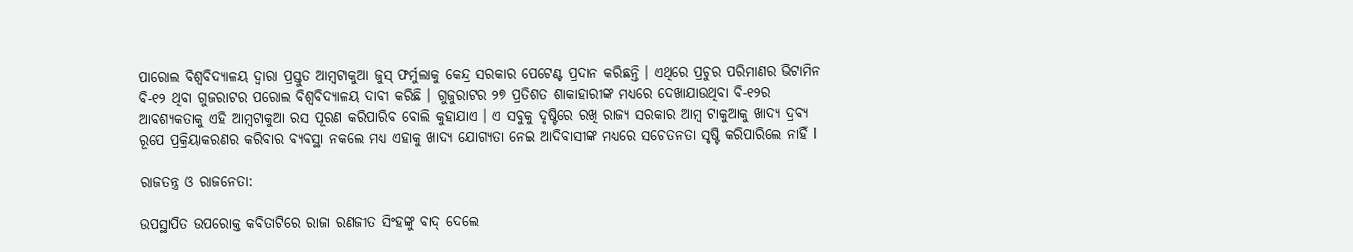ପାରୋଲ ବିଶ୍ୱବିଦ୍ୟାଳୟ ଦ୍ୱାରା ପ୍ରସ୍ତୁତ ଆମ୍ବଟାକୁଆ ଜୁସ୍ ଫର୍ମୁଲାକୁ କେନ୍ଦ୍ର ସରକାର ପେଟେଣ୍ଟ ପ୍ରଦାନ କରିଛନ୍ତି । ଏଥିରେ ପ୍ରଚୁର ପରିମାଣର ଭିଟାମିନ ବି-୧୨ ଥିବା ଗୁଜରାଟର ପରୋଲ ବିଶ୍ୱବିଦ୍ୟାଳୟ ଦାବୀ କରିଛି । ଗୁଜୁରାଟର ୨୭ ପ୍ରତିଶତ ଶାକାହାରୀଙ୍କ ମଧ୍ୟରେ ଦେଖାଯାଉଥିବା ବି-୧୨ର ଆବଶ୍ୟକତାକୁ ଏହି ଆମ୍ବଟାକୁଆ ରସ ପୂରଣ କରିପାରିବ ବୋଲି କୁହାଯାଏ । ଏ ସବୁକୁ ଦୃଷ୍ଟିରେ ରଖି ରାଜ୍ୟ ସରକାର ଆମ୍ବ ଟାକୁଆକୁ ଖାଦ୍ୟ ଦ୍ରବ୍ୟ ରୂପେ ପ୍ରକ୍ରିୟାକରଣର କରିବାର ବ୍ୟବସ୍ଥା ନକଲେ ମଧ୍ୟ ଏହାକୁ ଖାଦ୍ୟ ଯୋଗ୍ୟତା ନେଇ ଆଦିବାସୀଙ୍କ ମଧ୍ୟରେ ସଚେତନତା ସୃଷ୍ଟି କରିପାରିଲେ ନାହିଁ l

ରାଜତନ୍ତ୍ର ଓ ରାଜନେତା:

ଉପସ୍ଥାପିତ ଉପରୋକ୍ତ କବିତାଟିରେ ରାଜା ରଣଜୀତ ସିଂହଙ୍କୁ ବାଦ୍ ଦେଲେ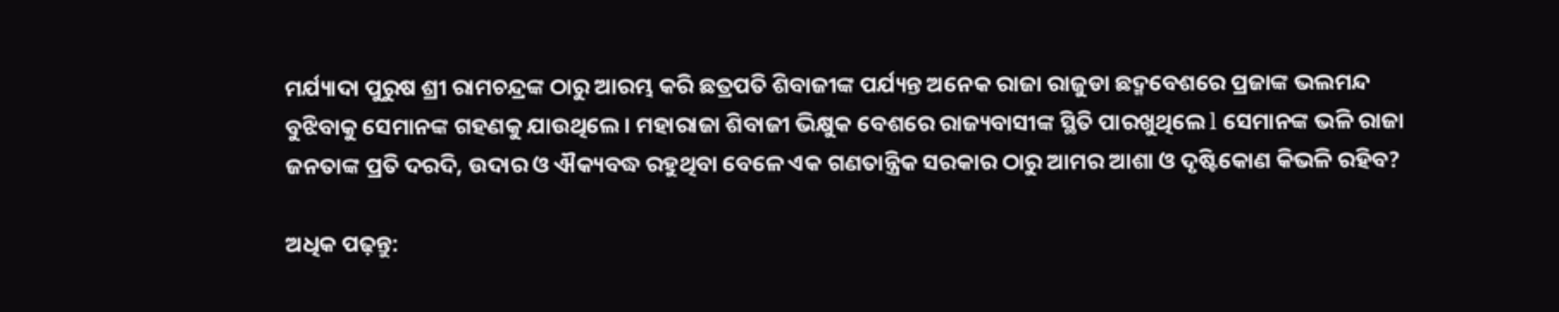ମର୍ଯ୍ୟାଦା ପୁରୁଷ ଶ୍ରୀ ରାମଚନ୍ଦ୍ରଙ୍କ ଠାରୁ ଆରମ୍ଭ କରି ଛତ୍ରପତି ଶିବାଜୀଙ୍କ ପର୍ଯ୍ୟନ୍ତ ଅନେକ ରାଜା ରାଜୁଡା ଛଦ୍ମବେଶରେ ପ୍ରଜାଙ୍କ ଭଲମନ୍ଦ ବୁଝିବାକୁ ସେମାନଙ୍କ ଗହଣକୁ ଯାଉଥିଲେ । ମହାରାଜା ଶିବାଜୀ ଭିକ୍ଷୁକ ବେଶରେ ରାଜ୍ୟବାସୀଙ୍କ ସ୍ଥିତି ପାରଖୁଥିଲେ l ସେମାନଙ୍କ ଭଳି ରାଜା ଜନତାଙ୍କ ପ୍ରତି ଦରଦି, ଉଦାର ଓ ଐକ୍ୟବଦ୍ଧ ରହୁଥିବା ବେଳେ ଏକ ଗଣତାନ୍ତ୍ରିକ ସରକାର ଠାରୁ ଆମର ଆଶା ଓ ଦୃଷ୍ଟିକୋଣ କିଭଳି ରହିବ?

ଅଧିକ ପଢ଼ନ୍ତୁ: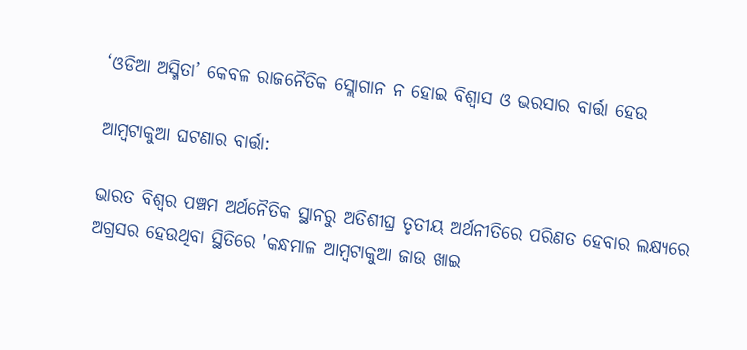‘ଓଡିଆ ଅସ୍ମିତା’ କେବଳ ରାଜନୈତିକ ସ୍ଲୋଗାନ ନ ହୋଇ ବିଶ୍ୱାସ ଓ ଭରସାର ବାର୍ତ୍ତା ହେଉ

ଆମ୍ବଟାକୁଆ ଘଟଣାର ବାର୍ତ୍ତା:

ଭାରତ ବିଶ୍ୱର ପଞ୍ଚମ ଅର୍ଥନୈତିକ ସ୍ଥାନରୁ ଅତିଶୀଘ୍ର ତୃତୀୟ ଅର୍ଥନୀତିରେ ପରିଣତ ହେବାର ଲକ୍ଷ୍ୟରେ ଅଗ୍ରସର ହେଉଥିବା ସ୍ଥିତିରେ 'କନ୍ଧମାଳ ଆମ୍ବଟାକୁଆ ଜାଉ ଖାଇ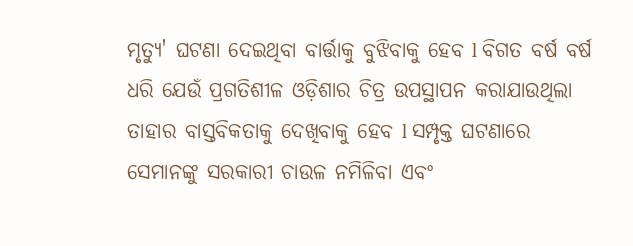ମୃତ୍ୟୁ' ଘଟଣା ଦେଇଥିବା ବାର୍ତ୍ତାକୁ ବୁଝିବାକୁ ହେବ l ବିଗତ ବର୍ଷ ବର୍ଷ ଧରି ଯେଉଁ ପ୍ରଗତିଶୀଳ ଓଡ଼ିଶାର ଚିତ୍ର ଉପସ୍ଥାପନ କରାଯାଉଥିଲା ତାହାର ବାସ୍ତବିକତାକୁ ଦେଖିବାକୁ ହେବ l ସମ୍ପୃକ୍ତ ଘଟଣାରେ ସେମାନଙ୍କୁ ସରକାରୀ ଚାଉଳ ନମିଳିବା ଏବଂ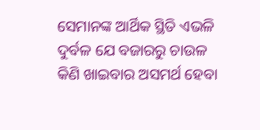ସେମାନଙ୍କ ଆର୍ଥିକ ସ୍ଥିତି ଏଭଳି ଦୁର୍ବଳ ଯେ ବଜାରରୁ ଚାଉଳ କିଣି ଖାଇବାର ଅସମର୍ଥ ହେବା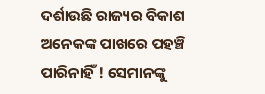ଦର୍ଶାଉଛି ରାଜ୍ୟର ବିକାଶ ଅନେକଙ୍କ ପାଖରେ ପହଞ୍ଚି ପାରିନାହିଁ ! ସେମାନଙ୍କୁ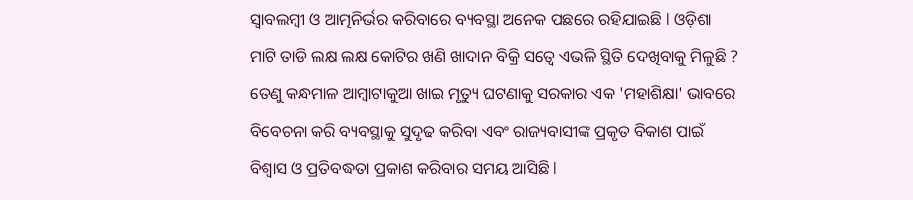ସ୍ୱାବଲମ୍ବୀ ଓ ଆତ୍ମନିର୍ଭର କରିବାରେ ବ୍ୟବସ୍ଥା ଅନେକ ପଛରେ ରହିଯାଇଛି l ଓଡ଼ିଶା ମାଟି ତାଡି ଲକ୍ଷ ଲକ୍ଷ କୋଟିର ଖଣି ଖାଦାନ ବିକ୍ରି ସତ୍ୱେ ଏଭଳି ସ୍ଥିତି ଦେଖିବାକୁ ମିଳୁଛି ? ତେଣୁ କନ୍ଧମାଳ ଆମ୍ବାଟାକୁଆ ଖାଇ ମୃତ୍ୟୁ ଘଟଣାକୁ ସରକାର ଏକ 'ମହାଶିକ୍ଷା' ଭାବରେ ବିବେଚନା କରି ବ୍ୟବସ୍ଥାକୁ ସୁଦୃଢ କରିବା ଏବଂ ରାଜ୍ୟବାସୀଙ୍କ ପ୍ରକୃତ ବିକାଶ ପାଇଁ ବିଶ୍ୱାସ ଓ ପ୍ରତିବଦ୍ଧତା ପ୍ରକାଶ କରିବାର ସମୟ ଆସିଛି l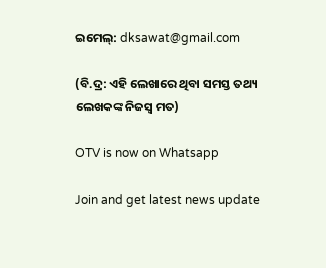ଇମେଲ୍: dksawat@gmail.com

(ବି.ଦ୍ର: ଏହି ଲେଖାରେ ଥିବା ସମସ୍ତ ତଥ୍ୟ ଲେଖକଙ୍କ ନିଜସ୍ୱ ମତ)

OTV is now on Whatsapp

Join and get latest news update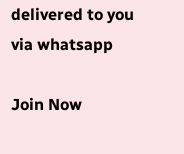delivered to you via whatsapp

Join Now